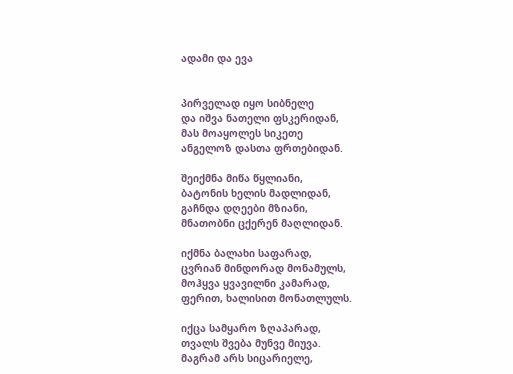ადამი და ევა


პირველად იყო სიბნელე
და იშვა ნათელი ფსკერიდან,
მას მოაყოლეს სიკეთე
ანგელოზ დასთა ფრთებიდან.

შეიქმნა მიწა წყლიანი,
ბატონის ხელის მადლიდან,
გაჩნდა დღეები მზიანი,
მნათობნი ცქერენ მაღლიდან.

იქმნა ბალახი საფარად,
ცვრიან მინდორად მონამულს,
მოჰყვა ყვავილნი კამარად,
ფერით, ხალისით მონათლულს.

იქცა სამყარო ზღაპარად,
თვალს შვება მუნვე მიუვა.
მაგრამ არს სიცარიელე,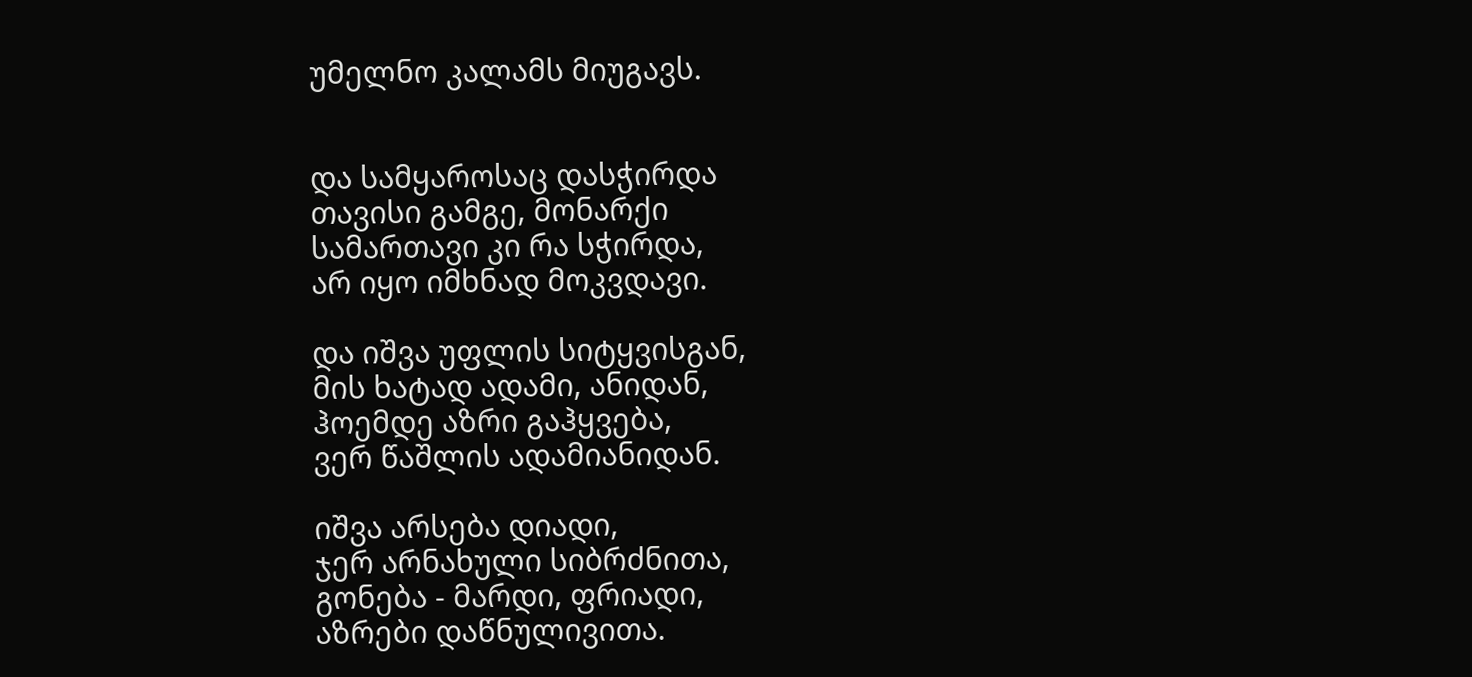უმელნო კალამს მიუგავს.


და სამყაროსაც დასჭირდა
თავისი გამგე, მონარქი
სამართავი კი რა სჭირდა,
არ იყო იმხნად მოკვდავი.

და იშვა უფლის სიტყვისგან,
მის ხატად ადამი, ანიდან,
ჰოემდე აზრი გაჰყვება,
ვერ წაშლის ადამიანიდან.

იშვა არსება დიადი,
ჯერ არნახული სიბრძნითა,
გონება - მარდი, ფრიადი,
აზრები დაწნულივითა.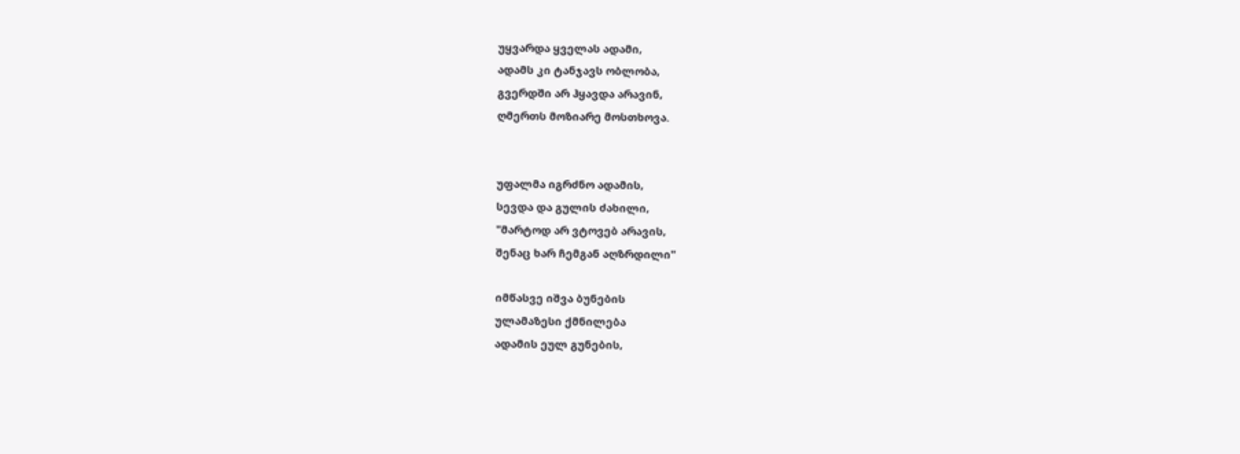უყვარდა ყველას ადამი,
ადამს კი ტანჯავს ობლობა,
გვერდში არ ჰყავდა არავინ,
ღმერთს მოზიარე მოსთხოვა.


უფალმა იგრძნო ადამის,
სევდა და გულის ძახილი,
"მარტოდ არ ვტოვებ არავის,
შენაც ხარ ჩემგან აღზრდილი"

იმწასვე იშვა ბუნების
ულამაზესი ქმნილება
ადამის ეულ გუნების,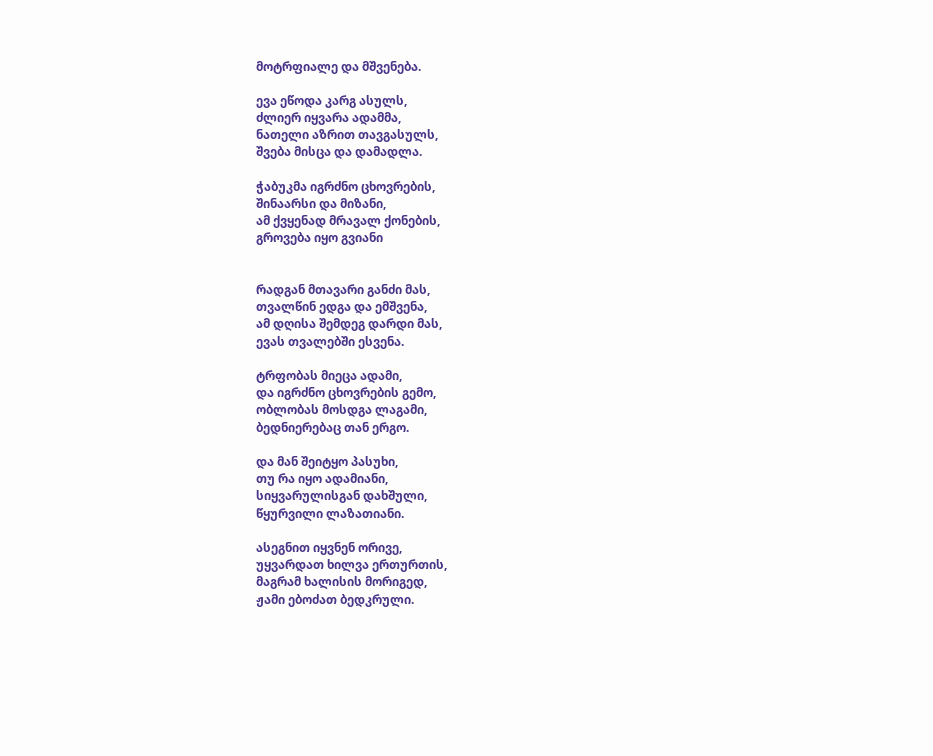მოტრფიალე და მშვენება.

ევა ეწოდა კარგ ასულს,
ძლიერ იყვარა ადამმა,
ნათელი აზრით თავგასულს,
შვება მისცა და დამადლა.

ჭაბუკმა იგრძნო ცხოვრების,
შინაარსი და მიზანი,
ამ ქვყენად მრავალ ქონების,
გროვება იყო გვიანი


რადგან მთავარი განძი მას,
თვალწინ ედგა და ემშვენა,
ამ დღისა შემდეგ დარდი მას,
ევას თვალებში ესვენა.

ტრფობას მიეცა ადამი,
და იგრძნო ცხოვრების გემო,
ობლობას მოსდგა ლაგამი,
ბედნიერებაც თან ერგო.

და მან შეიტყო პასუხი,
თუ რა იყო ადამიანი,
სიყვარულისგან დახშული,
წყურვილი ლაზათიანი.

ასეგნით იყვნენ ორივე,
უყვარდათ ხილვა ერთურთის,
მაგრამ ხალისის მორიგედ,
ჟამი ებოძათ ბედკრული.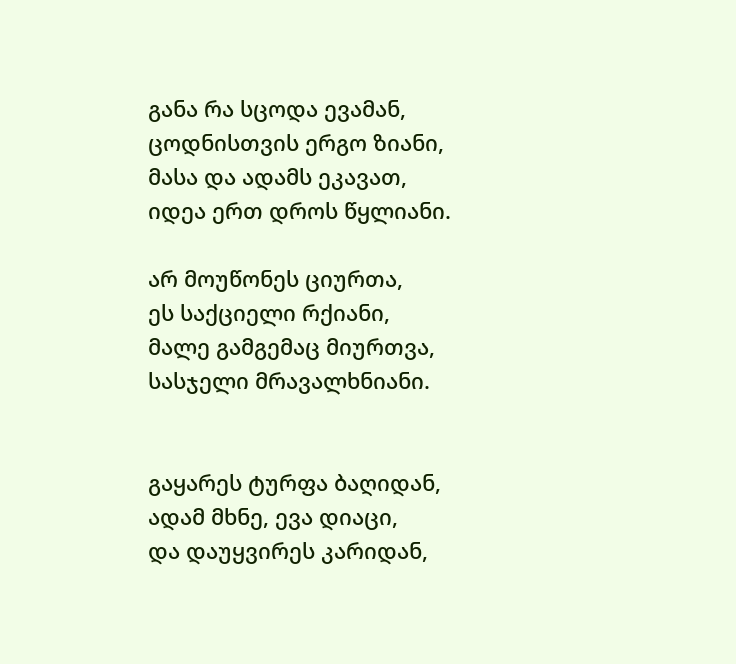განა რა სცოდა ევამან,
ცოდნისთვის ერგო ზიანი,
მასა და ადამს ეკავათ,
იდეა ერთ დროს წყლიანი.

არ მოუწონეს ციურთა,
ეს საქციელი რქიანი,
მალე გამგემაც მიურთვა,
სასჯელი მრავალხნიანი.


გაყარეს ტურფა ბაღიდან,
ადამ მხნე, ევა დიაცი,
და დაუყვირეს კარიდან,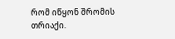რომ იწყონ შრომის თრიაქი.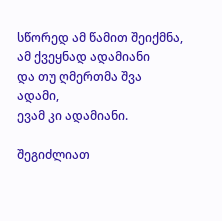სწორედ ამ წამით შეიქმნა,
ამ ქვეყნად ადამიანი
და თუ ღმერთმა შვა ადამი,
ევამ კი ადამიანი.

შეგიძლიათ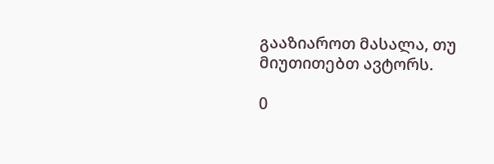გააზიაროთ მასალა, თუ მიუთითებთ ავტორს.

0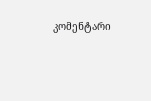კომენტარი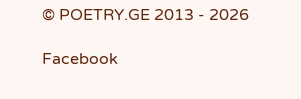© POETRY.GE 2013 - 2026

Facebook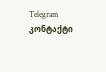Telegram კონტაქტი